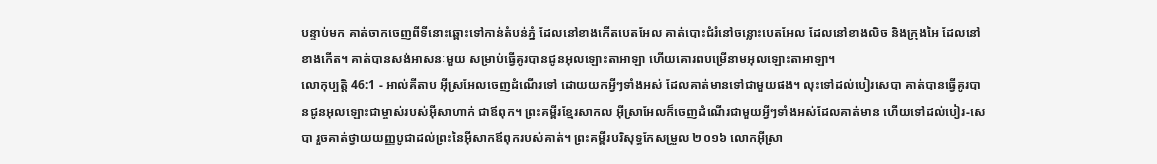បន្ទាប់មក គាត់ចាកចេញពីទីនោះឆ្ពោះទៅកាន់តំបន់ភ្នំ ដែលនៅខាងកើតបេតអែល គាត់បោះជំរំនៅចន្លោះបេតអែល ដែលនៅខាងលិច និងក្រុងអៃ ដែលនៅខាងកើត។ គាត់បានសង់អាសនៈមួយ សម្រាប់ធ្វើគូរបានជូនអុលឡោះតាអាឡា ហើយគោរពបម្រើនាមអុលឡោះតាអាឡា។
លោកុប្បត្តិ 46:1 - អាល់គីតាប អ៊ីស្រអែលចេញដំណើរទៅ ដោយយកអ្វីៗទាំងអស់ ដែលគាត់មានទៅជាមួយផង។ លុះទៅដល់បៀរសេបា គាត់បានធ្វើគូរបានជូនអុលឡោះជាម្ចាស់របស់អ៊ីសាហាក់ ជាឪពុក។ ព្រះគម្ពីរខ្មែរសាកល អ៊ីស្រាអែលក៏ចេញដំណើរជាមួយអ្វីៗទាំងអស់ដែលគាត់មាន ហើយទៅដល់បៀរ-សេបា រួចគាត់ថ្វាយយញ្ញបូជាដល់ព្រះនៃអ៊ីសាកឪពុករបស់គាត់។ ព្រះគម្ពីរបរិសុទ្ធកែសម្រួល ២០១៦ លោកអ៊ីស្រា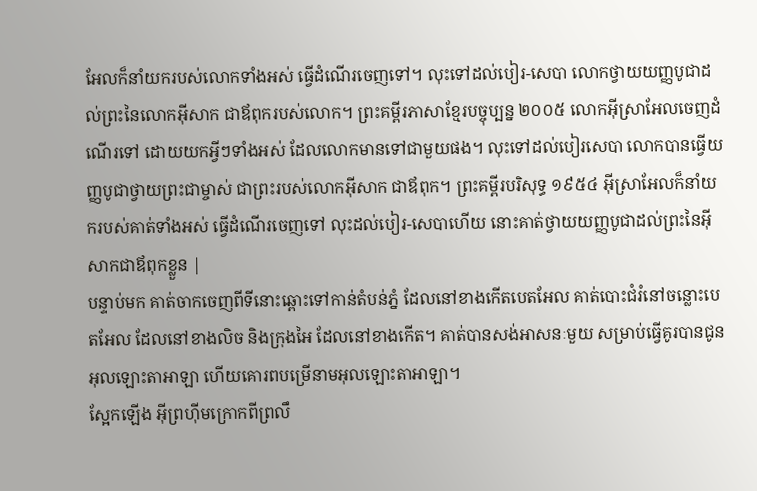អែលក៏នាំយករបស់លោកទាំងអស់ ធ្វើដំណើរចេញទៅ។ លុះទៅដល់បៀរ-សេបា លោកថ្វាយយញ្ញបូជាដល់ព្រះនៃលោកអ៊ីសាក ជាឪពុករបស់លោក។ ព្រះគម្ពីរភាសាខ្មែរបច្ចុប្បន្ន ២០០៥ លោកអ៊ីស្រាអែលចេញដំណើរទៅ ដោយយកអ្វីៗទាំងអស់ ដែលលោកមានទៅជាមួយផង។ លុះទៅដល់បៀរសេបា លោកបានធ្វើយញ្ញបូជាថ្វាយព្រះជាម្ចាស់ ជាព្រះរបស់លោកអ៊ីសាក ជាឪពុក។ ព្រះគម្ពីរបរិសុទ្ធ ១៩៥៤ អ៊ីស្រាអែលក៏នាំយករបស់គាត់ទាំងអស់ ធ្វើដំណើរចេញទៅ លុះដល់បៀរ-សេបាហើយ នោះគាត់ថ្វាយយញ្ញបូជាដល់ព្រះនៃអ៊ីសាកជាឪពុកខ្លួន |
បន្ទាប់មក គាត់ចាកចេញពីទីនោះឆ្ពោះទៅកាន់តំបន់ភ្នំ ដែលនៅខាងកើតបេតអែល គាត់បោះជំរំនៅចន្លោះបេតអែល ដែលនៅខាងលិច និងក្រុងអៃ ដែលនៅខាងកើត។ គាត់បានសង់អាសនៈមួយ សម្រាប់ធ្វើគូរបានជូនអុលឡោះតាអាឡា ហើយគោរពបម្រើនាមអុលឡោះតាអាឡា។
ស្អែកឡើង អ៊ីព្រហ៊ីមក្រោកពីព្រលឹ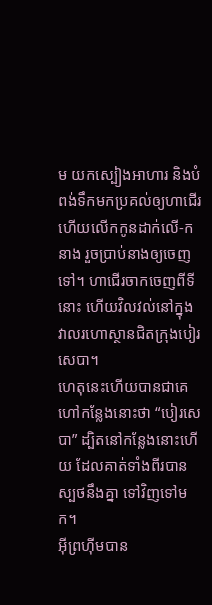ម យកស្បៀងអាហារ និងបំពង់ទឹកមកប្រគល់ឲ្យហាជើរ ហើយលើកកូនដាក់លើ-កនាង រួចប្រាប់នាងឲ្យចេញទៅ។ ហាជើរចាកចេញពីទីនោះ ហើយវិលវល់នៅក្នុងវាលរហោស្ថានជិតក្រុងបៀរសេបា។
ហេតុនេះហើយបានជាគេហៅកន្លែងនោះថា “បៀរសេបា” ដ្បិតនៅកន្លែងនោះហើយ ដែលគាត់ទាំងពីរបានស្បថនឹងគ្នា ទៅវិញទៅមក។
អ៊ីព្រហ៊ីមបាន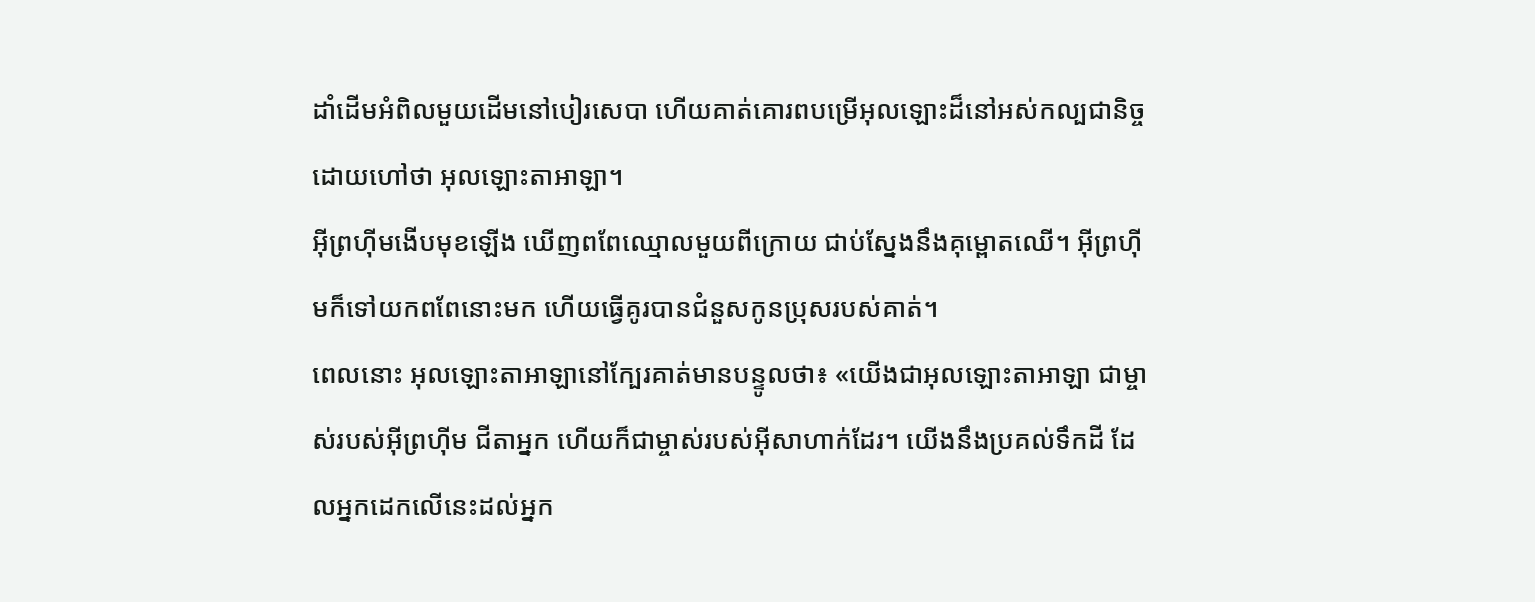ដាំដើមអំពិលមួយដើមនៅបៀរសេបា ហើយគាត់គោរពបម្រើអុលឡោះដ៏នៅអស់កល្បជានិច្ច ដោយហៅថា អុលឡោះតាអាឡា។
អ៊ីព្រហ៊ីមងើបមុខឡើង ឃើញពពែឈ្មោលមួយពីក្រោយ ជាប់ស្នែងនឹងគុម្ពោតឈើ។ អ៊ីព្រហ៊ីមក៏ទៅយកពពែនោះមក ហើយធ្វើគូរបានជំនួសកូនប្រុសរបស់គាត់។
ពេលនោះ អុលឡោះតាអាឡានៅក្បែរគាត់មានបន្ទូលថា៖ «យើងជាអុលឡោះតាអាឡា ជាម្ចាស់របស់អ៊ីព្រហ៊ីម ជីតាអ្នក ហើយក៏ជាម្ចាស់របស់អ៊ីសាហាក់ដែរ។ យើងនឹងប្រគល់ទឹកដី ដែលអ្នកដេកលើនេះដល់អ្នក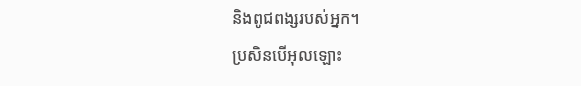និងពូជពង្សរបស់អ្នក។
ប្រសិនបើអុលឡោះ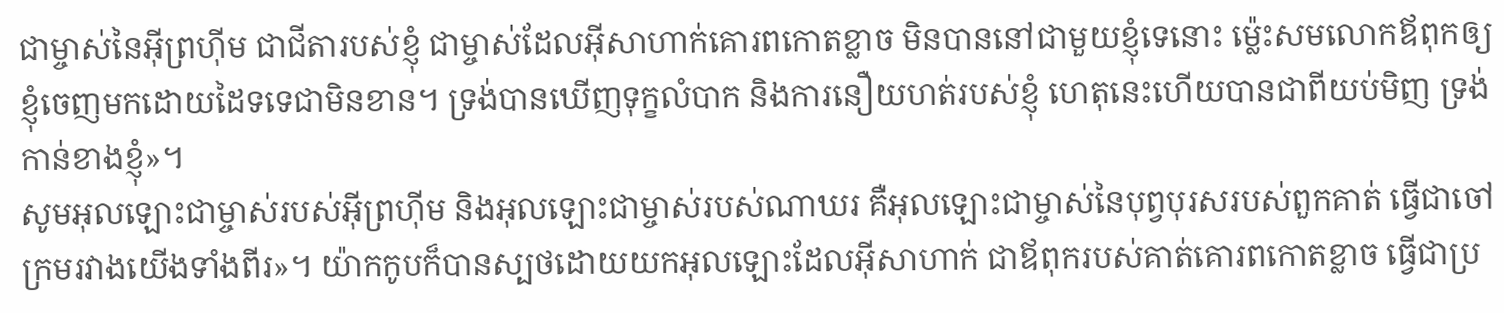ជាម្ចាស់នៃអ៊ីព្រហ៊ីម ជាជីតារបស់ខ្ញុំ ជាម្ចាស់ដែលអ៊ីសាហាក់គោរពកោតខ្លាច មិនបាននៅជាមួយខ្ញុំទេនោះ ម៉្លេះសមលោកឪពុកឲ្យខ្ញុំចេញមកដោយដៃទទេជាមិនខាន។ ទ្រង់បានឃើញទុក្ខលំបាក និងការនឿយហត់របស់ខ្ញុំ ហេតុនេះហើយបានជាពីយប់មិញ ទ្រង់កាន់ខាងខ្ញុំ»។
សូមអុលឡោះជាម្ចាស់របស់អ៊ីព្រហ៊ីម និងអុលឡោះជាម្ចាស់របស់ណាឃរ គឺអុលឡោះជាម្ចាស់នៃបុព្វបុរសរបស់ពួកគាត់ ធ្វើជាចៅក្រមរវាងយើងទាំងពីរ»។ យ៉ាកកូបក៏បានស្បថដោយយកអុលឡោះដែលអ៊ីសាហាក់ ជាឪពុករបស់គាត់គោរពកោតខ្លាច ធ្វើជាប្រ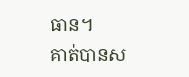ធាន។
គាត់បានស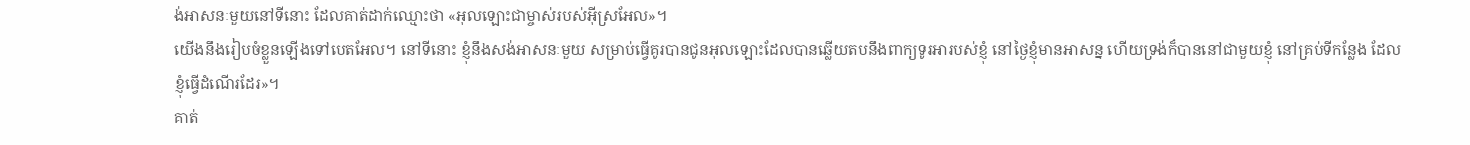ង់អាសនៈមួយនៅទីនោះ ដែលគាត់ដាក់ឈ្មោះថា «អុលឡោះជាម្ចាស់របស់អ៊ីស្រអែល»។
យើងនឹងរៀបចំខ្លួនឡើងទៅបេតអែល។ នៅទីនោះ ខ្ញុំនឹងសង់អាសនៈមួយ សម្រាប់ធ្វើគូរបានជូនអុលឡោះដែលបានឆ្លើយតបនឹងពាក្យទូរអារបស់ខ្ញុំ នៅថ្ងៃខ្ញុំមានអាសន្ន ហើយទ្រង់ក៏បាននៅជាមួយខ្ញុំ នៅគ្រប់ទីកន្លែង ដែលខ្ញុំធ្វើដំណើរដែរ»។
គាត់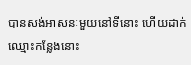បានសង់អាសនៈមួយនៅទីនោះ ហើយដាក់ឈ្មោះកន្លែងនោះ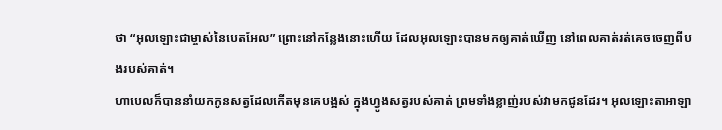ថា “អុលឡោះជាម្ចាស់នៃបេតអែល” ព្រោះនៅកន្លែងនោះហើយ ដែលអុលឡោះបានមកឲ្យគាត់ឃើញ នៅពេលគាត់រត់គេចចេញពីបងរបស់គាត់។
ហាបេលក៏បាននាំយកកូនសត្វដែលកើតមុនគេបង្អស់ ក្នុងហ្វូងសត្វរបស់គាត់ ព្រមទាំងខ្លាញ់របស់វាមកជូនដែរ។ អុលឡោះតាអាឡា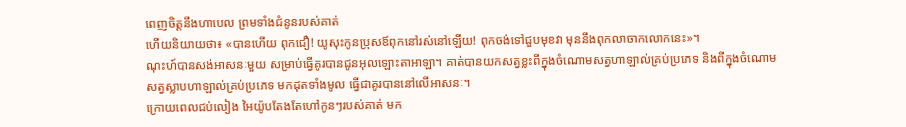ពេញចិត្តនឹងហាបេល ព្រមទាំងជំនូនរបស់គាត់
ហើយនិយាយថា៖ «បានហើយ ពុកជឿ! យូសុះកូនប្រុសឪពុកនៅរស់នៅឡើយ! ពុកចង់ទៅជួបមុខវា មុននឹងពុកលាចាកលោកនេះ»។
ណុះហ៍បានសង់អាសនៈមួយ សម្រាប់ធ្វើគូរបានជូនអុលឡោះតាអាឡា។ គាត់បានយកសត្វខ្លះពីក្នុងចំណោមសត្វហាឡាល់គ្រប់ប្រភេទ និងពីក្នុងចំណោមសត្វស្លាបហាឡាល់គ្រប់ប្រភេទ មកដុតទាំងមូល ធ្វើជាគូរបាននៅលើអាសនៈ។
ក្រោយពេលជប់លៀង អៃយ៉ូបតែងតែហៅកូនៗរបស់គាត់ មក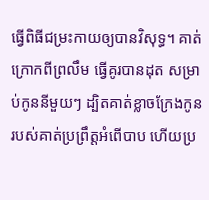ធ្វើពិធីជម្រះកាយឲ្យបានវិសុទ្ធ។ គាត់ក្រោកពីព្រលឹម ធ្វើគូរបានដុត សម្រាប់កូននីមួយៗ ដ្បិតគាត់ខ្លាចក្រែងកូនរបស់គាត់ប្រព្រឹត្តអំពើបាប ហើយប្រ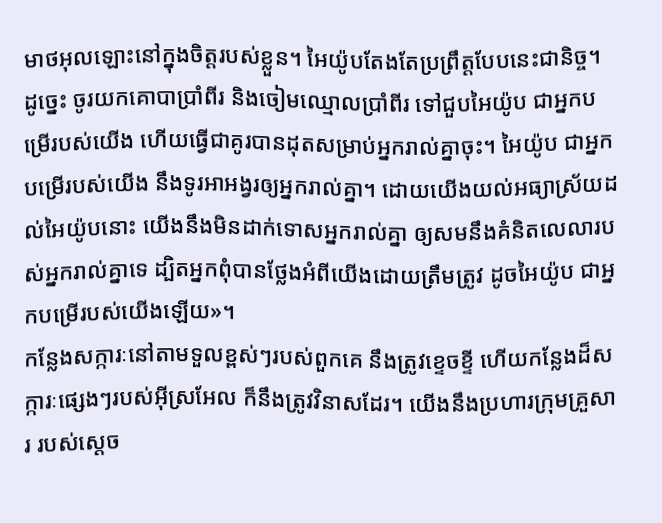មាថអុលឡោះនៅក្នុងចិត្តរបស់ខ្លួន។ អៃយ៉ូបតែងតែប្រព្រឹត្តបែបនេះជានិច្ច។
ដូច្នេះ ចូរយកគោបាប្រាំពីរ និងចៀមឈ្មោលប្រាំពីរ ទៅជួបអៃយ៉ូប ជាអ្នកបម្រើរបស់យើង ហើយធ្វើជាគូរបានដុតសម្រាប់អ្នករាល់គ្នាចុះ។ អៃយ៉ូប ជាអ្នកបម្រើរបស់យើង នឹងទូរអាអង្វរឲ្យអ្នករាល់គ្នា។ ដោយយើងយល់អធ្យាស្រ័យដល់អៃយ៉ូបនោះ យើងនឹងមិនដាក់ទោសអ្នករាល់គ្នា ឲ្យសមនឹងគំនិតលេលារបស់អ្នករាល់គ្នាទេ ដ្បិតអ្នកពុំបានថ្លែងអំពីយើងដោយត្រឹមត្រូវ ដូចអៃយ៉ូប ជាអ្នកបម្រើរបស់យើងឡើយ»។
កន្លែងសក្ការៈនៅតាមទួលខ្ពស់ៗរបស់ពួកគេ នឹងត្រូវខ្ទេចខ្ទី ហើយកន្លែងដ៏សក្ការៈផ្សេងៗរបស់អ៊ីស្រអែល ក៏នឹងត្រូវវិនាសដែរ។ យើងនឹងប្រហារក្រុមគ្រួសារ របស់ស្ដេច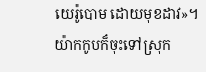យេរ៉ូបោម ដោយមុខដាវ»។
យ៉ាកកូបក៏ចុះទៅស្រុក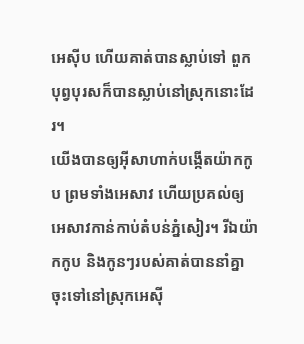អេស៊ីប ហើយគាត់បានស្លាប់ទៅ ពួកបុព្វបុរសក៏បានស្លាប់នៅស្រុកនោះដែរ។
យើងបានឲ្យអ៊ីសាហាក់បង្កើតយ៉ាកកូប ព្រមទាំងអេសាវ ហើយប្រគល់ឲ្យអេសាវកាន់កាប់តំបន់ភ្នំសៀរ។ រីឯយ៉ាកកូប និងកូនៗរបស់គាត់បាននាំគ្នាចុះទៅនៅស្រុកអេស៊ី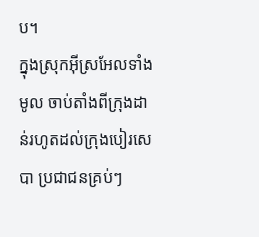ប។
ក្នុងស្រុកអ៊ីស្រអែលទាំងមូល ចាប់តាំងពីក្រុងដាន់រហូតដល់ក្រុងបៀរសេបា ប្រជាជនគ្រប់ៗ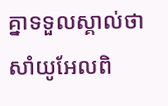គ្នាទទួលស្គាល់ថា សាំយូអែលពិ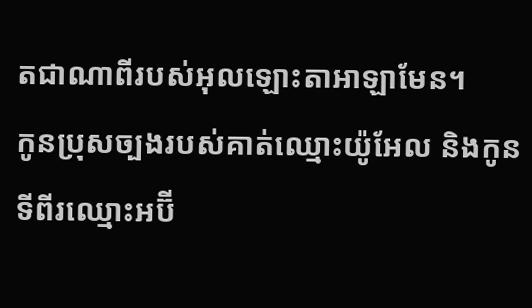តជាណាពីរបស់អុលឡោះតាអាឡាមែន។
កូនប្រុសច្បងរបស់គាត់ឈ្មោះយ៉ូអែល និងកូនទីពីរឈ្មោះអប៊ី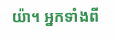យ៉ា។ អ្នកទាំងពី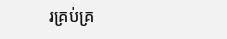រគ្រប់គ្រ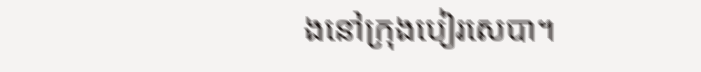ងនៅក្រុងបៀរសេបា។